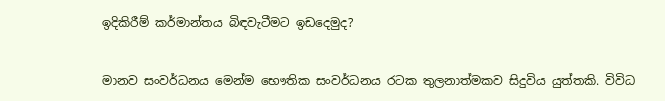ඉදිකිරීම් කර්මාන්තය බිඳවැටීමට ඉඩදෙමුද?


මානව සංවර්ධනය මෙන්ම භෞතික සංවර්ධනය රටක තුලනාත්මකව සිදුවිය යුත්තකි. විවිධ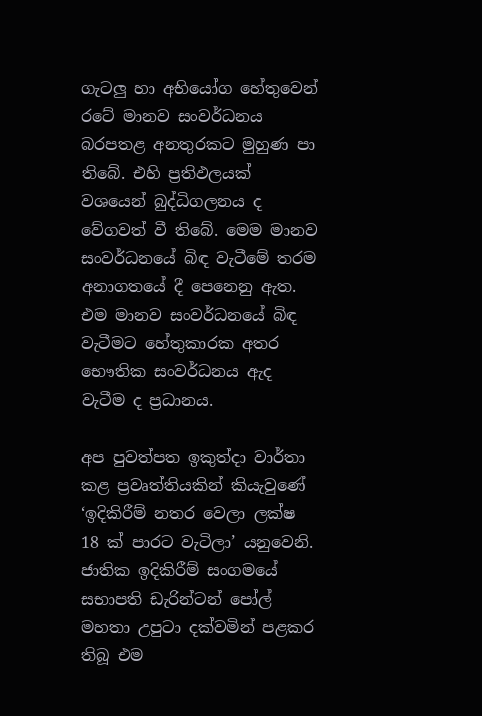ගැටලු හා අභියෝග හේතුවෙන් රටේ මානව සංවර්ධනය බරපතළ අනතුරකට මුහුණ පා තිබේ. එහි ප්‍රතිඵලයක් වශයෙන් බුද්ධිගලනය ද වේගවත් වී තිබේ. මෙම මානව සංවර්ධනයේ බිඳ වැටීමේ තරම අනාගතයේ දී පෙනෙනු ඇත. එම මානව සංවර්ධනයේ බිඳ වැටීමට හේතුකාරක අතර භෞතික සංවර්ධනය ඇද වැටීම ද ප්‍රධානය.

අප පුවත්පත ඉකුත්දා වාර්තා කළ ප්‍රවෘත්තියකින් කියැවුණේ ‘ඉදිකිරීම් නතර වෙලා ලක්ෂ 18 ක් පාරට වැටිලා’ යනුවෙනි. ජාතික ඉදිකිරීම් සංගමයේ සභාපති ඩැරින්ටන් පෝල් මහතා උපුටා දක්වමින් පළකර තිබූ එම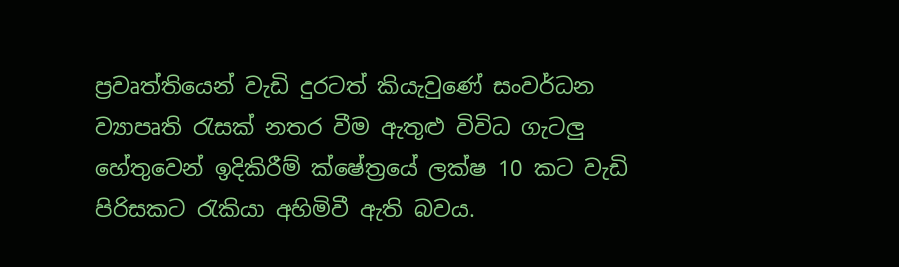ප්‍රවෘත්තියෙන් වැඩි දුරටත් කියැවුණේ සංවර්ධන ව්‍යාපෘති රැසක් නතර වීම ඇතුළු විවිධ ගැටලු හේතුවෙන් ඉදිකිරීම් ක්ෂේත්‍රයේ ලක්ෂ 10 කට වැඩි පිරිසකට රැකියා අහිමිවී ඇති බවය.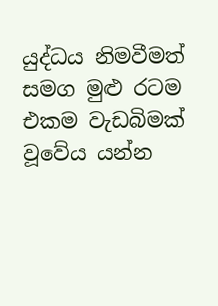යුද්ධය නිමවීමත් සමග මුළු රටම එකම වැඩබිමක් වූවේය යන්න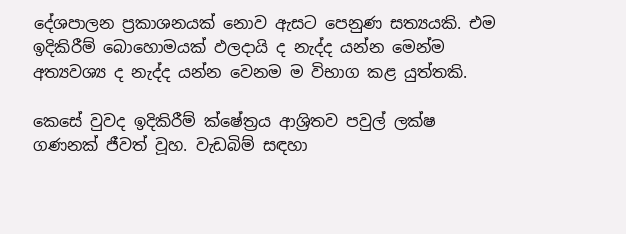දේශපාලන ප්‍රකාශනයක් නොව ඇසට පෙනුණ සත්‍යයකි. එම ඉදිකිරීම් බොහොමයක් ඵලදායි ද නැද්ද යන්න මෙන්ම අත්‍යවශ්‍ය ද නැද්ද යන්න වෙනම ම විභාග කළ යුත්තකි.

කෙසේ වුවද ඉදිකිරීම් ක්ෂේත්‍රය ආශ්‍රිතව පවුල් ලක්ෂ ගණනක් ජීවත් වූහ. වැඩබිම් සඳහා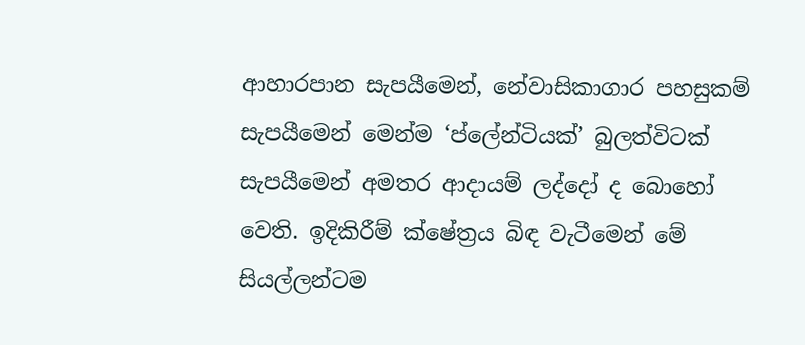ආහාරපාන සැපයීමෙන්, නේවාසිකාගාර පහසුකම් සැපයීමෙන් මෙන්ම ‘ප්ලේන්ටියක්’ බුලත්විටක් සැපයීමෙන් අමතර ආදායම් ලද්දෝ ද බොහෝ වෙති. ඉදිකිරීම් ක්ෂේත්‍රය බිඳ වැටීමෙන් මේ සියල්ලන්ටම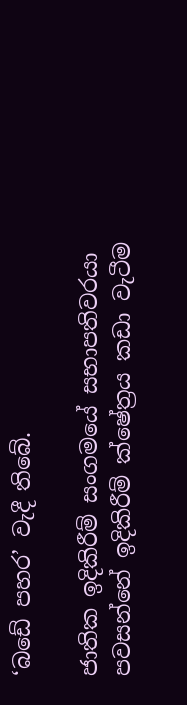‘බඩේ පහර’ වැදී තිබේ.

ජාතික ඉදිකිරීම් සංගමයේ සභාපතිවරයා පවසන්නේ ඉදිකිරීම් ක්ෂේත්‍රය කඩා වැටීම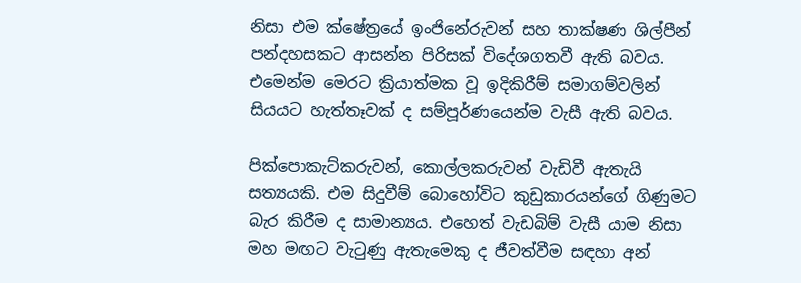නිසා එම ක්ෂේත්‍රයේ ඉංජිනේරුවන් සහ තාක්ෂණ ශිල්පීන් පන්දහසකට ආසන්න පිරිසක් විදේශගතවී ඇති බවය. එමෙන්ම මෙරට ක්‍රියාත්මක වූ ඉදිකිරීම් සමාගම්වලින් සියයට හැත්තෑවක් ද සම්පූර්ණයෙන්ම වැසී ඇති බවය.

පික්පොකැට්කරුවන්, කොල්ලකරුවන් වැඩිවී ඇතැයි සත්‍යයකි. එම සිදුවීම් බොහෝවිට කුඩුකාරයන්ගේ ගිණුමට බැර කිරීම ද සාමාන්‍යය. එහෙත් වැඩබිම් වැසී යාම නිසා මහ මඟට වැටුණු ඇතැමෙකු ද ජීවත්වීම සඳහා අන්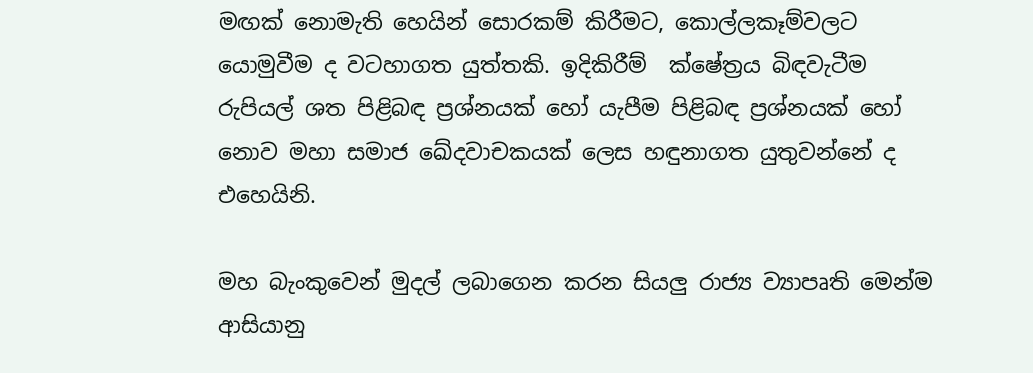මඟක් නොමැති හෙයින් සොරකම් කිරීමට, කොල්ලකෑම්වලට  යොමුවීම ද වටහාගත යුත්තකි. ඉදිකිරීම්  ක්ෂේත්‍රය බිඳවැටීම රුපියල් ශත පිළිබඳ ප්‍රශ්නයක් හෝ යැපීම පිළිබඳ ප්‍රශ්නයක් හෝ නොව මහා සමාජ ඛේදවාචකයක් ලෙස හඳුනාගත යුතුවන්නේ ද එහෙයිනි.

මහ බැංකුවෙන් මුදල් ලබාගෙන කරන සියලු රාජ්‍ය ව්‍යාපෘති මෙන්ම ආසියානු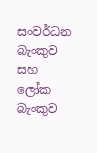සංවර්ධන බැංකුව සහ ලෝක බැංකුව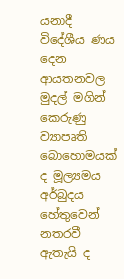යනාදී විදේශීය ණය දෙන ආයතනවල මුදල් මගින් කෙරුණු ව්‍යාපෘති බොහොමයක් ද මූල්‍යමය අර්බුදය හේතුවෙන් නතරවී ඇතැයි ද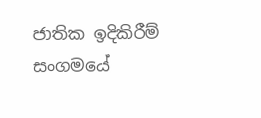ජාතික ඉදිකිරීම් සංගමයේ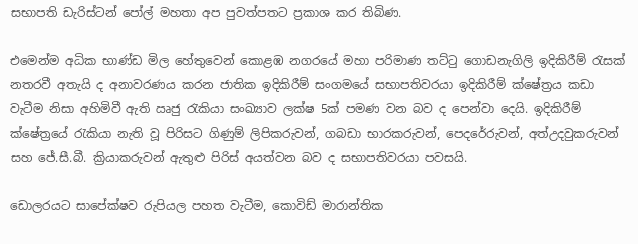සභාපති ඩැරිස්ටන් පෝල් මහතා අප පුවත්පතට ප්‍රකාශ කර තිබිණ.

එමෙන්ම අධික භාණ්ඩ මිල හේතුවෙන් කොළඹ නගරයේ මහා පරිමාණ තට්ටු ගොඩනැගිලි ඉදිකිරීම් රැසක් නතරවී අතැයි ද අනාවරණය කරන ජාතික ඉදිකිරීම් සංගමයේ සභාපතිවරයා ඉදිකිරීම් ක්ෂේත්‍රය කඩා වැටීම නිසා අහිමිවී ඇති ඍජු රැකියා සංඛ්‍යාව ලක්ෂ 5ක් පමණ වන බව ද පෙන්වා දෙයි. ඉදිකිරීම් ක්ෂේත්‍රයේ රැකියා නැති වූ පිරිසට ගිණුම් ලිපිකරුවන්, ගබඩා භාරකරුවන්, පෙදරේරුවන්, අත්උදවුකරුවන් සහ ජේ.සී.බී. ක්‍රියාකරුවන් ඇතුළු පිරිස් අයත්වන බව ද සභාපතිවරයා පවසයි.

ඩොලරයට සාපේක්ෂව රුපියල පහත වැටීම, කොවිඩ් මාරාන්තික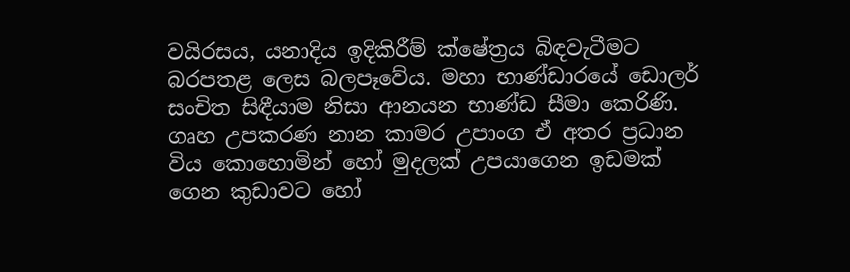වයිරසය, යනාදිය ඉදිකිරීම් ක්ෂේත්‍රය බිඳවැටීමට බරපතළ ලෙස බලපෑවේය. මහා භාණ්ඩාරයේ ඩොලර් සංචිත සිඳීයාම නිසා ආනයන භාණ්ඩ සීමා කෙරිණි. ගෘහ උපකරණ නාන කාමර උපාංග ඒ අතර ප්‍රධාන විය කොහොමින් හෝ මුදලක් උපයාගෙන ඉඩමක් ගෙන කුඩාවට හෝ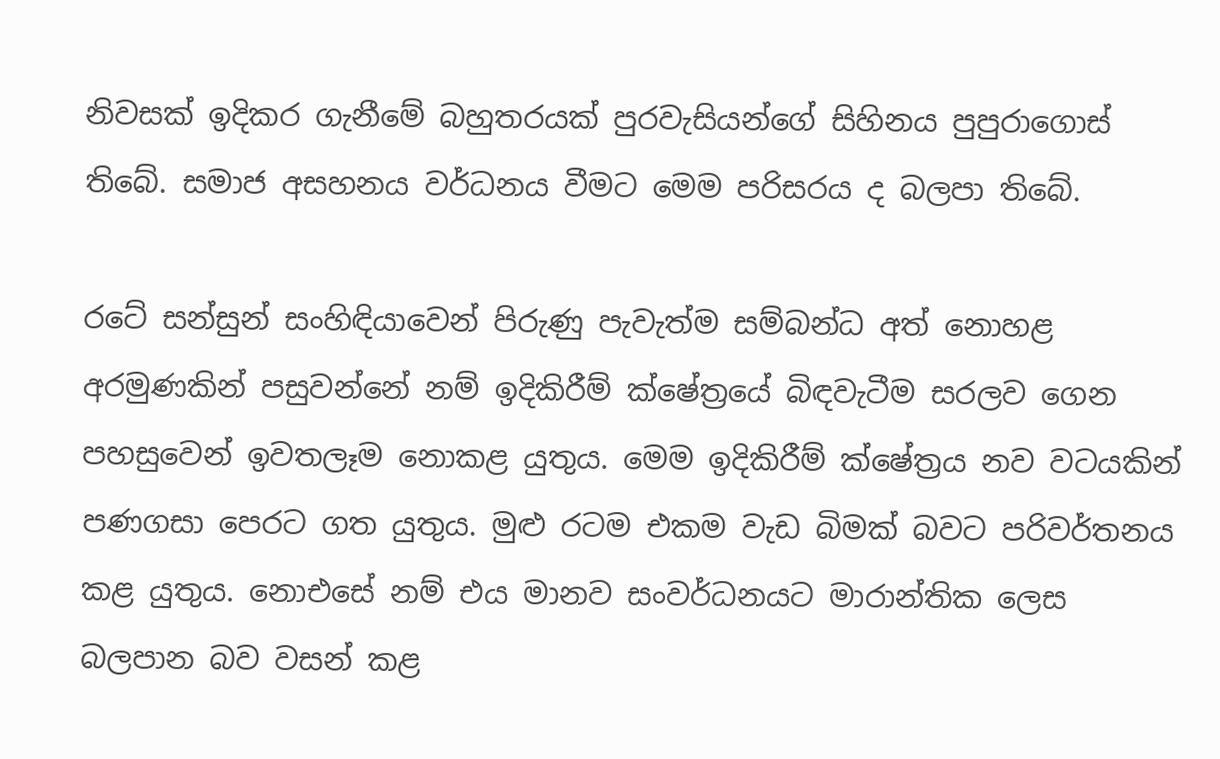නිවසක් ඉදිකර ගැනීමේ බහුතරයක් පුරවැසියන්ගේ සිහිනය පුපුරාගොස් තිබේ. සමාජ අසහනය වර්ධනය වීමට මෙම පරිසරය ද බලපා තිබේ.

රටේ සන්සුන් සංහිඳියාවෙන් පිරුණු පැවැත්ම සම්බන්ධ අත් නොහළ අරමුණකින් පසුවන්නේ නම් ඉදිකිරීම් ක්ෂේත්‍රයේ බිඳවැටීම සරලව ගෙන පහසුවෙන් ඉවතලෑම නොකළ යුතුය. මෙම ඉදිකිරීම් ක්ෂේත්‍රය නව වටයකින් පණගසා පෙරට ගත යුතුය. මුළු රටම එකම වැඩ බිමක් බවට පරිවර්තනය කළ යුතුය. නොඑසේ නම් එය මානව සංවර්ධනයට මාරාන්තික ලෙස බලපාන බව වසන් කළ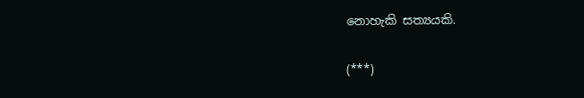නොහැකි සත්‍යයකි.

(***)